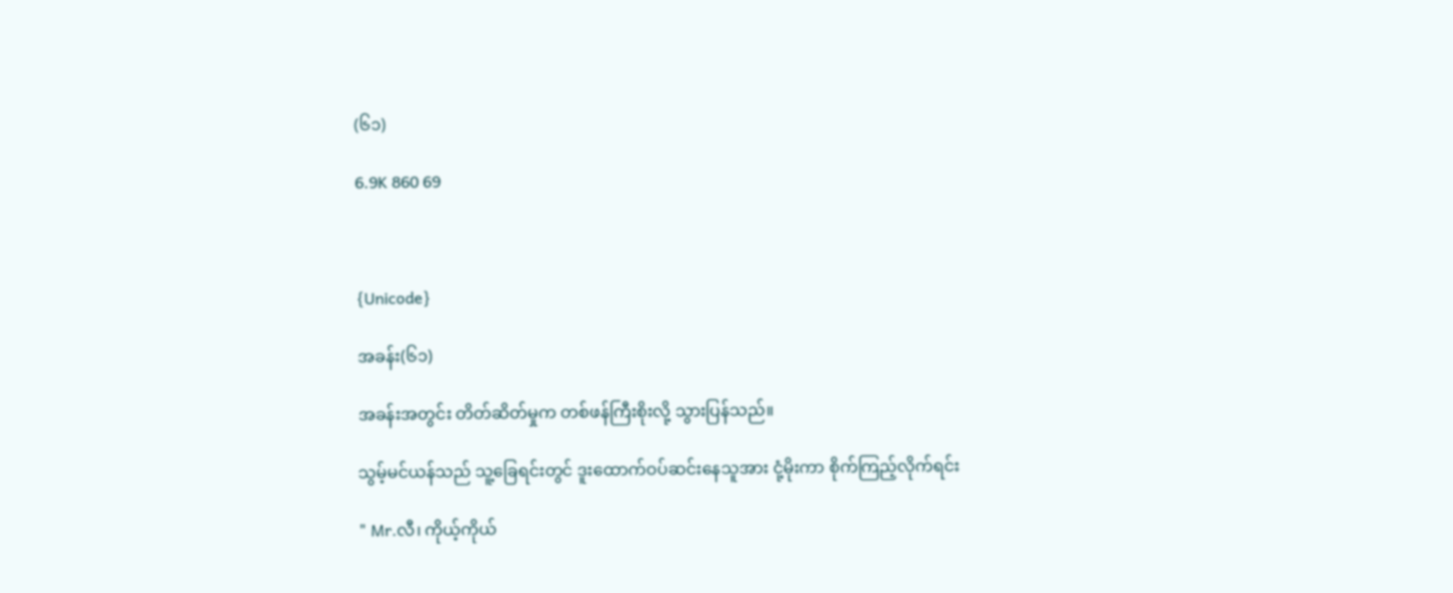(၆၁)

6.9K 860 69



{Unicode}

အခန်း(၆၁)

အခန်းအတွင်း တိတ်ဆိတ်မှုက တစ်ဖန်ကြီးစိုးလို့ သွားပြန်သည်။

သွမ့်မင်ယန်သည် သူ့ခြေရင်းတွင် ဒူးထောက်ဝပ်ဆင်းနေသူအား ငုံ့မိုးကာ စိုက်ကြည့်လိုက်ရင်း

" Mr.လီ၊ ကိုယ့်ကိုယ်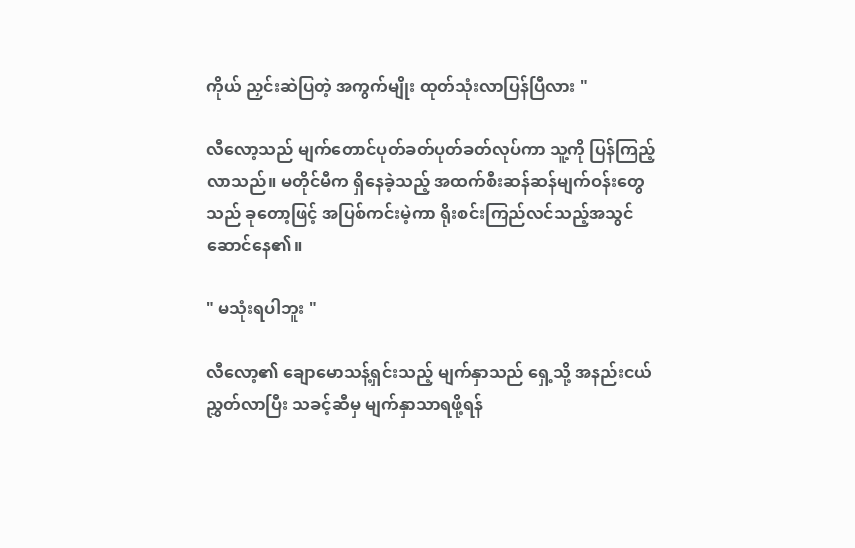ကိုယ် ညှင်းဆဲပြတဲ့ အကွက်မျိုး ထုတ်သုံးလာပြန်ပြီလား "

လီလော့သည် မျက်တောင်ပုတ်ခတ်ပုတ်ခတ်လုပ်ကာ သူ့ကို ပြန်ကြည့်လာသည်။ မတိုင်မီက ရှိနေခဲ့သည့် အထက်စီးဆန်ဆန်မျက်ဝန်းတွေသည် ခုတော့ဖြင့် အပြစ်ကင်းမဲ့ကာ ရိုးစင်းကြည်လင်သည့်အသွင်ဆောင်နေ၏။

" မသုံးရပါဘူး "

လီလော့၏ ချောမောသန့်ရှင်းသည့် မျက်နှာသည် ရှေ့သို့ အနည်းငယ် ညွှတ်လာပြီး သခင့်ဆီမှ မျက်နှာသာရဖို့ရန်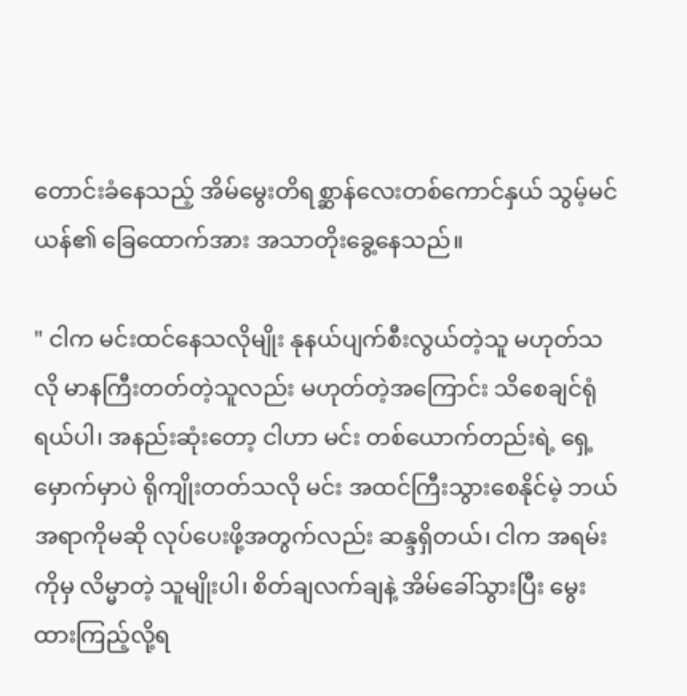တောင်းခံနေသည့် အိမ်မွေးတိရစ္ဆာန်လေးတစ်ကောင်နှယ် သွမ့်မင်ယန်၏ ခြေထောက်အား အသာတိုးခွေ့နေသည်။

" ငါက မင်းထင်နေသလိုမျိုး နုနယ်ပျက်စီးလွယ်တဲ့သူ မဟုတ်သလို မာနကြီးတတ်တဲ့သူလည်း မဟုတ်တဲ့အကြောင်း သိစေချင်ရုံရယ်ပါ၊ အနည်းဆုံးတော့ ငါဟာ မင်း တစ်ယောက်တည်းရဲ့ ရှေ့မှောက်မှာပဲ ရိုကျိုးတတ်သလို မင်း အထင်ကြီးသွားစေနိုင်မဲ့ ဘယ်အရာကိုမဆို လုပ်ပေးဖို့အတွက်လည်း ဆန္ဒရှိတယ်၊ ငါက အရမ်းကိုမှ လိမ္မာတဲ့ သူမျိုးပါ၊ စိတ်ချလက်ချနဲ့ အိမ်ခေါ်သွားပြီး မွေးထားကြည့်လို့ရ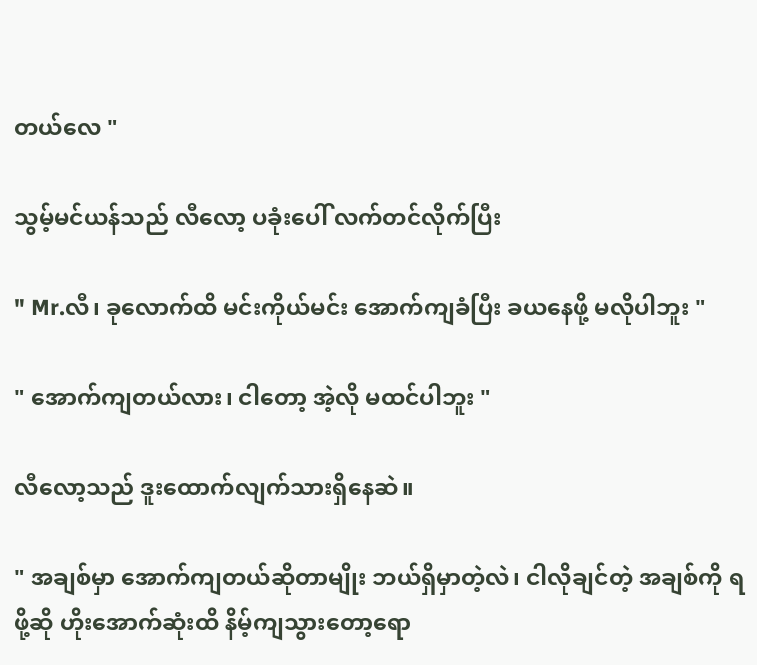တယ်လေ "

သွမ့်မင်ယန်သည် လီလော့ ပခုံးပေါ် လက်တင်လိုက်ပြီး

" Mr.လီ၊ ခုလောက်ထိ မင်းကိုယ်မင်း အောက်ကျခံပြီး ခယနေဖို့ မလိုပါဘူး "

" အောက်ကျတယ်လား၊ ငါတော့ အဲ့လို မထင်ပါဘူး "

လီလော့သည် ဒူးထောက်လျက်သားရှိနေဆဲ။

" အချစ်မှာ အောက်ကျတယ်ဆိုတာမျိုး ဘယ်ရှိမှာတဲ့လဲ၊ ငါလိုချင်တဲ့ အချစ်ကို ရဖို့ဆို ဟိုးအောက်ဆုံးထိ နိမ့်ကျသွားတော့ရော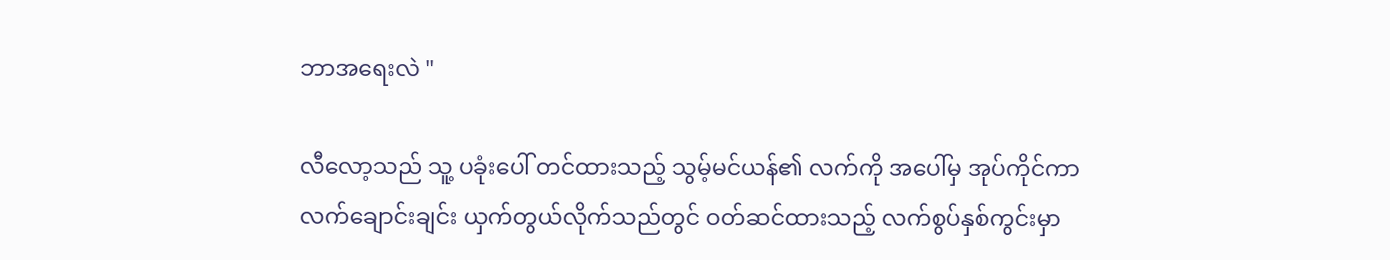ဘာအရေးလဲ "

လီလော့သည် သူ့ ပခုံးပေါ် တင်ထားသည့် သွမ့်မင်ယန်၏ လက်ကို အပေါ်မှ အုပ်ကိုင်ကာ လက်ချောင်းချင်း ယှက်တွယ်လိုက်သည်တွင် ဝတ်ဆင်ထားသည့် လက်စွပ်နှစ်ကွင်းမှာ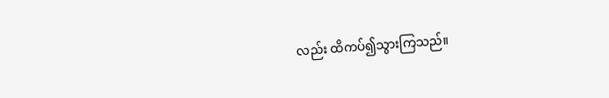လည်း ထိကပ်၍သွားကြသည်။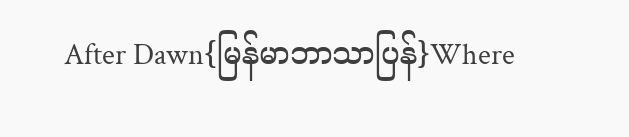After Dawn{မြန်မာဘာသာပြန်}Where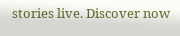stories live. Discover now